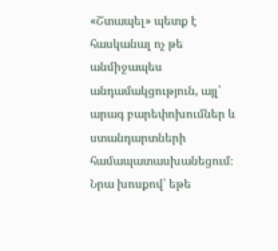«Շտապել» պետք է հասկանալ ոչ թե անմիջապես անդամակցություն, այլ՝ արագ բարեփոխումներ և ստանդարտների համապատասխանեցում։ Նրա խոսքով՝ եթե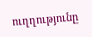ուղղությունը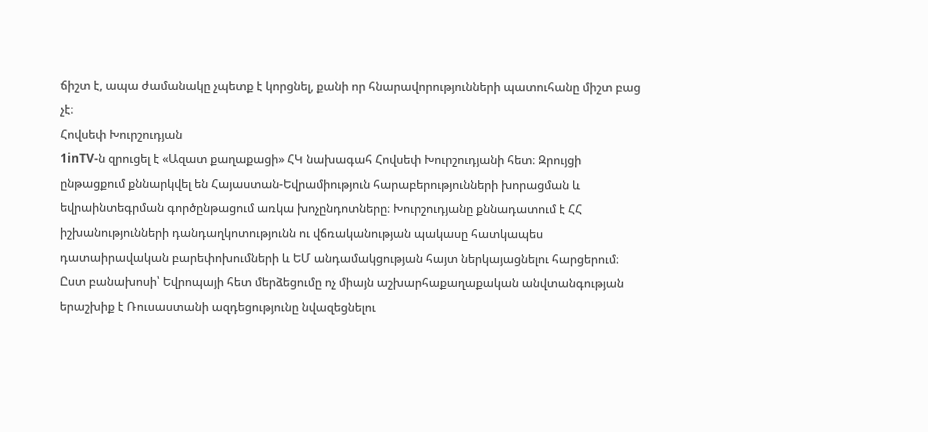ճիշտ է, ապա ժամանակը չպետք է կորցնել, քանի որ հնարավորությունների պատուհանը միշտ բաց չէ։
Հովսեփ Խուրշուդյան
1inTV‑ն զրուցել է «Ազատ քաղաքացի» ՀԿ նախագահ Հովսեփ Խուրշուդյանի հետ։ Զրույցի ընթացքում քննարկվել են Հայաստան-Եվրամիություն հարաբերությունների խորացման և եվրաինտեգրման գործընթացում առկա խոչընդոտները։ Խուրշուդյանը քննադատում է ՀՀ իշխանությունների դանդաղկոտությունն ու վճռականության պակասը հատկապես դատաիրավական բարեփոխումների և ԵՄ անդամակցության հայտ ներկայացնելու հարցերում։ Ըստ բանախոսի՝ Եվրոպայի հետ մերձեցումը ոչ միայն աշխարհաքաղաքական անվտանգության երաշխիք է Ռուսաստանի ազդեցությունը նվազեցնելու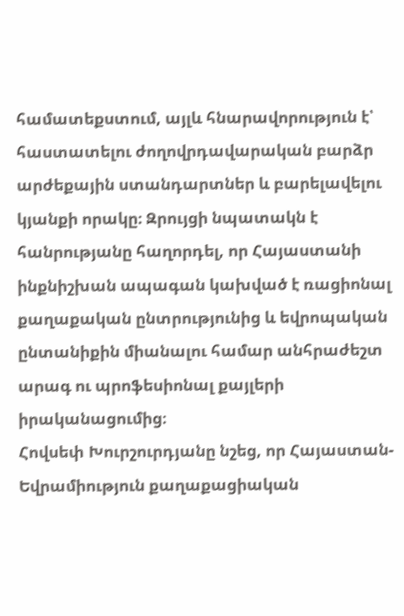համատեքստում, այլև հնարավորություն է՝ հաստատելու ժողովրդավարական բարձր արժեքային ստանդարտներ և բարելավելու կյանքի որակը։ Զրույցի նպատակն է հանրությանը հաղորդել, որ Հայաստանի ինքնիշխան ապագան կախված է ռացիոնալ քաղաքական ընտրությունից և եվրոպական ընտանիքին միանալու համար անհրաժեշտ արագ ու պրոֆեսիոնալ քայլերի իրականացումից։
Հովսեփ Խուրշուրդյանը նշեց, որ Հայաստան-Եվրամիություն քաղաքացիական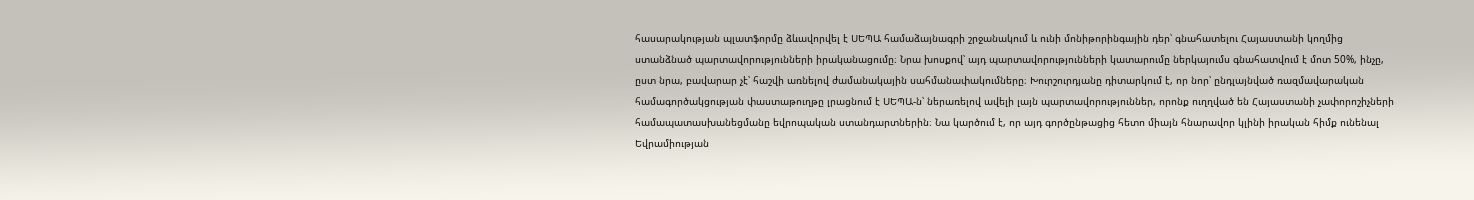հասարակության պլատֆորմը ձևավորվել է ՍԵՊԱ համաձայնագրի շրջանակում և ունի մոնիթորինգային դեր՝ գնահատելու Հայաստանի կողմից ստանձնած պարտավորությունների իրականացումը։ Նրա խոսքով՝ այդ պարտավորությունների կատարումը ներկայումս գնահատվում է մոտ 50%, ինչը, ըստ նրա, բավարար չէ՝ հաշվի առնելով ժամանակային սահմանափակումները։ Խուրշուրդյանը դիտարկում է, որ նոր՝ ընդլայնված ռազմավարական համագործակցության փաստաթուղթը լրացնում է ՍԵՊԱ‑ն՝ ներառելով ավելի լայն պարտավորություններ, որոնք ուղղված են Հայաստանի չափորոշիչների համապատասխանեցմանը եվրոպական ստանդարտներին։ Նա կարծում է, որ այդ գործընթացից հետո միայն հնարավոր կլինի իրական հիմք ունենալ Եվրամիության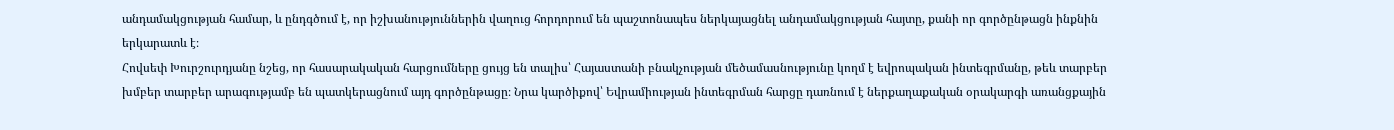անդամակցության համար, և ընդգծում է, որ իշխանություններին վաղուց հորդորում են պաշտոնապես ներկայացնել անդամակցության հայտը, քանի որ գործընթացն ինքնին երկարատև է։
Հովսեփ Խուրշուրդյանը նշեց, որ հասարակական հարցումները ցույց են տալիս՝ Հայաստանի բնակչության մեծամասնությունը կողմ է եվրոպական ինտեգրմանը, թեև տարբեր խմբեր տարբեր արագությամբ են պատկերացնում այդ գործընթացը։ Նրա կարծիքով՝ Եվրամիության ինտեգրման հարցը դառնում է ներքաղաքական օրակարգի առանցքային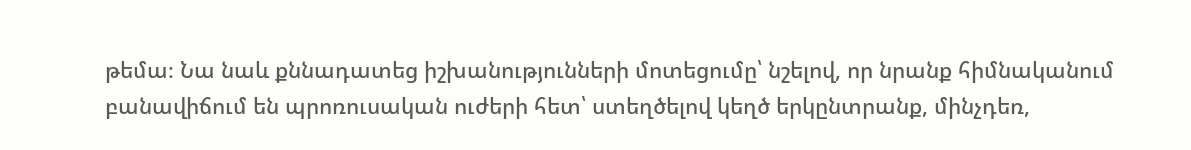թեմա։ Նա նաև քննադատեց իշխանությունների մոտեցումը՝ նշելով, որ նրանք հիմնականում բանավիճում են պրոռուսական ուժերի հետ՝ ստեղծելով կեղծ երկընտրանք, մինչդեռ,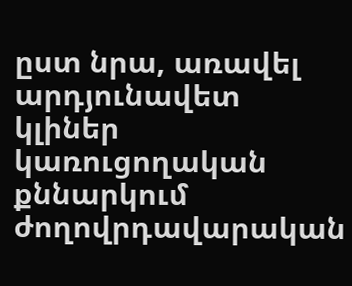ըստ նրա, առավել արդյունավետ կլիներ կառուցողական քննարկում ժողովրդավարական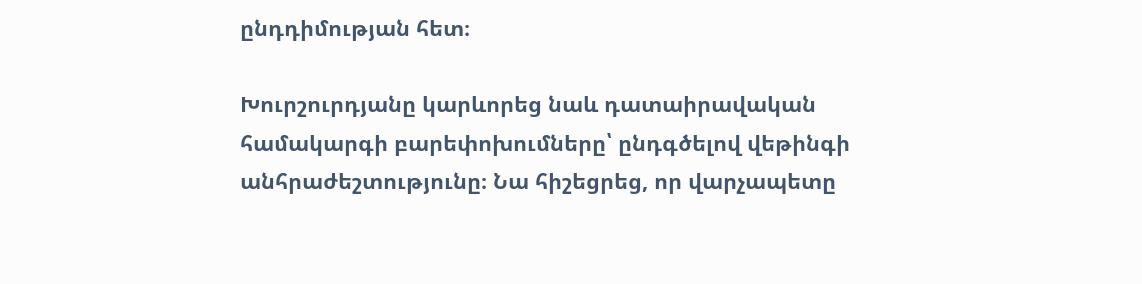ընդդիմության հետ։

Խուրշուրդյանը կարևորեց նաև դատաիրավական համակարգի բարեփոխումները՝ ընդգծելով վեթինգի անհրաժեշտությունը։ Նա հիշեցրեց, որ վարչապետը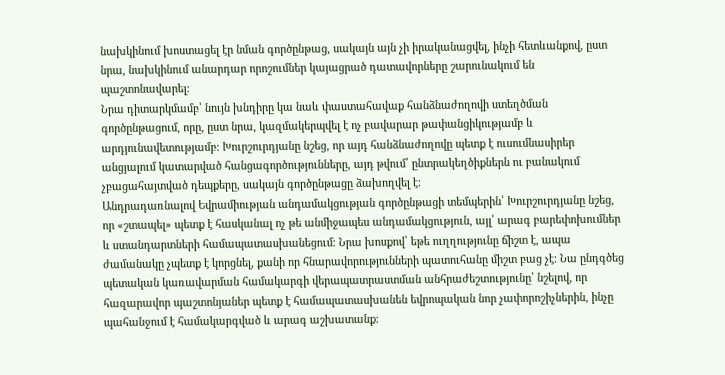նախկինում խոստացել էր նման գործընթաց, սակայն այն չի իրականացվել, ինչի հետևանքով, ըստ նրա, նախկինում անարդար որոշումներ կայացրած դատավորները շարունակում են պաշտոնավարել։
Նրա դիտարկմամբ՝ նույն խնդիրը կա նաև փաստահավաք հանձնաժողովի ստեղծման գործընթացում, որը, ըստ նրա, կազմակերպվել է ոչ բավարար թափանցիկությամբ և արդյունավետությամբ։ Խուրշուրդյանը նշեց, որ այդ հանձնաժողովը պետք է ուսումնասիրեր անցյալում կատարված հանցագործությունները, այդ թվում՝ ընտրակեղծիքներն ու բանակում չբացահայտված դեպքերը, սակայն գործընթացը ձախողվել է։
Անդրադառնալով Եվրամիության անդամակցության գործընթացի տեմպերին՝ Խուրշուրդյանը նշեց, որ «շտապել» պետք է հասկանալ ոչ թե անմիջապես անդամակցություն, այլ՝ արագ բարեփոխումներ և ստանդարտների համապատասխանեցում։ Նրա խոսքով՝ եթե ուղղությունը ճիշտ է, ապա ժամանակը չպետք է կորցնել, քանի որ հնարավորությունների պատուհանը միշտ բաց չէ։ Նա ընդգծեց պետական կառավարման համակարգի վերապատրաստման անհրաժեշտությունը՝ նշելով, որ հազարավոր պաշտոնյաներ պետք է համապատասխանեն եվրոպական նոր չափորոշիչներին, ինչը պահանջում է համակարգված և արագ աշխատանք։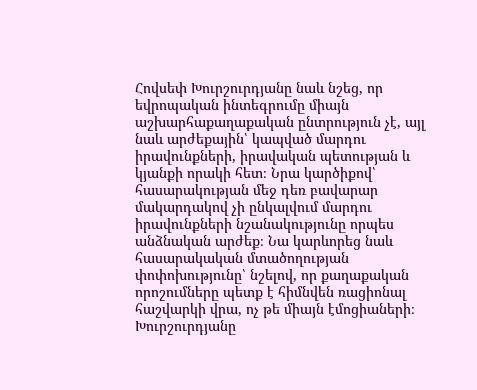Հովսեփ Խուրշուրդյանը նաև նշեց, որ եվրոպական ինտեգրումը միայն աշխարհաքաղաքական ընտրություն չէ, այլ նաև արժեքային՝ կապված մարդու իրավունքների, իրավական պետության և կյանքի որակի հետ։ Նրա կարծիքով՝ հասարակության մեջ դեռ բավարար մակարդակով չի ընկալվում մարդու իրավունքների նշանակությունը որպես անձնական արժեք։ Նա կարևորեց նաև հասարակական մտածողության փոփոխությունը՝ նշելով, որ քաղաքական որոշումները պետք է հիմնվեն ռացիոնալ հաշվարկի վրա, ոչ թե միայն էմոցիաների։
Խուրշուրդյանը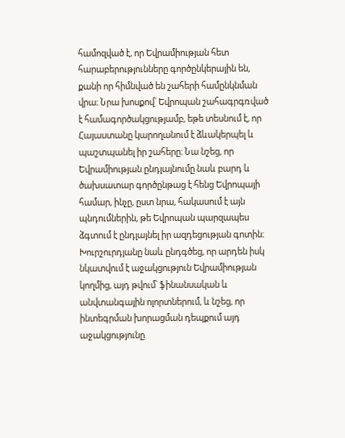համոզված է, որ Եվրամիության հետ հարաբերությունները գործընկերային են, քանի որ հիմնված են շահերի համընկնման վրա։ Նրա խոսքով՝ Եվրոպան շահագրգռված է համագործակցությամբ, եթե տեսնում է, որ Հայաստանը կարողանում է ձևակերպել և պաշտպանել իր շահերը։ Նա նշեց, որ Եվրամիության ընդլայնումը նաև բարդ և ծախսատար գործընթաց է հենց Եվրոպայի համար, ինչը, ըստ նրա, հակասում է այն պնդումներին, թե Եվրոպան պարզապես ձգտում է ընդլայնել իր ազդեցության գոտին։
Խուրշուրդյանը նաև ընդգծեց, որ արդեն իսկ նկատվում է աջակցություն Եվրամիության կողմից, այդ թվում՝ ֆինանսական և անվտանգային ոլորտներում, և նշեց, որ ինտեգրման խորացման դեպքում այդ աջակցությունը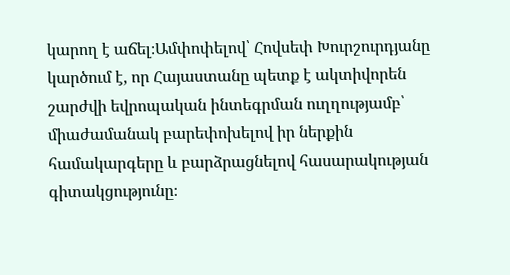կարող է աճել։Ամփոփելով՝ Հովսեփ Խուրշուրդյանը կարծում է, որ Հայաստանը պետք է ակտիվորեն շարժվի եվրոպական ինտեգրման ուղղությամբ՝ միաժամանակ բարեփոխելով իր ներքին համակարգերը և բարձրացնելով հասարակության գիտակցությունը։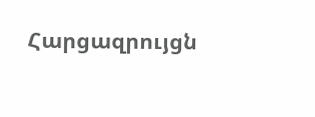Հարցազրույցն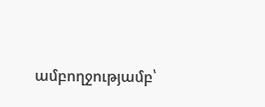ամբողջությամբ՝